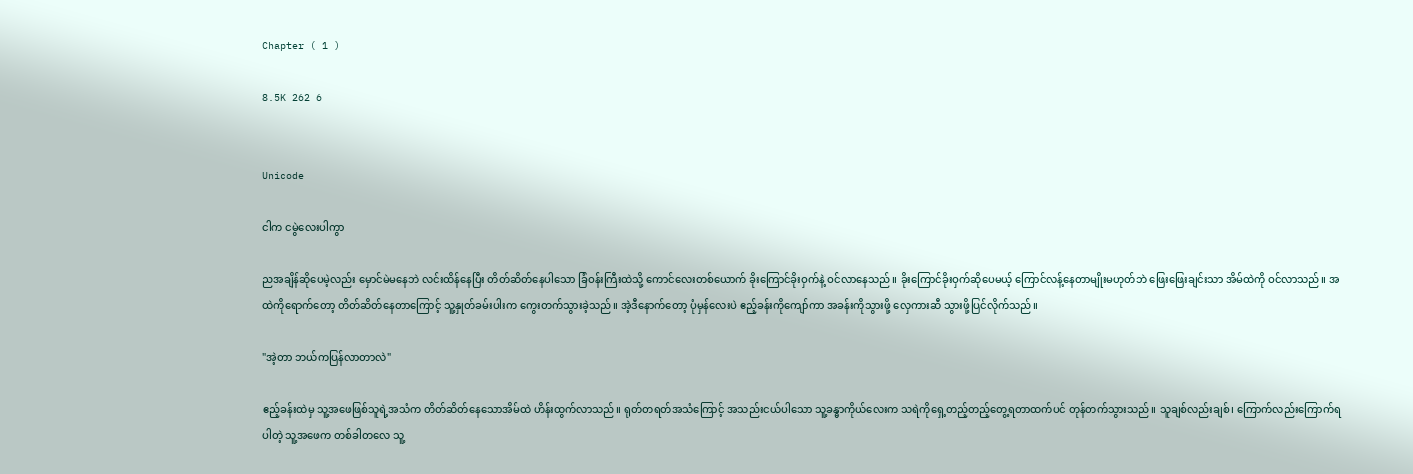Chapter ( 1 )

8.5K 262 6


Unicode

ငါက ငမွဲလေးပါကွာ

ညအချိန်ဆိုပေမဲ့လည်း မှောင်မဲမနေဘဲ လင်းထိန်နေပြီး တိတ်ဆိတ်နေပါသော ခြံဝန်းကြီးထဲသို့ ကောင်လေးတစ်ယောက် ခိုးကြောင်ခိုးဝှက်နဲ့ ဝင်လာနေသည်။ ခိုးကြောင်ခိုးဝှက်ဆိုပေမယ့် ကြောင်လန့်နေတာမျိုးမဟုတ်ဘဲ ဖြေးဖြေးချင်းသာ အိမ်ထဲကို ဝင်လာသည်။ အထဲကိုရောက်တော့ တိတ်ဆိတ်နေတာကြောင့် သူ့နှုတ်ခမ်းပါးက ကွေးတက်သွားခဲ့သည်။ အဲ့ဒီနောက်တော့ ပုံမှန်လေးပဲ ဧည့်ခန်းကိုကျော်ကာ အခန်းကိုသွားဖို့ လှေကားဆီ သွားဖို့ပြင်လိုက်သည်။

"အဲ့တာ ဘယ်ကပြန်လာတာလဲ"

ဧည့်ခန်းထဲမှ သူ့အဖေဖြစ်သူရဲ့အသံက တိတ်ဆိတ်နေသောအိမ်ထဲ ဟိန်းထွက်လာသည်။ ရုတ်တရတ်အသံကြောင့် အသည်းငယ်ပါသော သူ့ခန္ဓာကိုယ်လေးက သရဲကိုရှေ့တည့်တည့်တွေ့ရတာထက်ပင် တုန်တက်သွားသည်။ သူချစ်လည်းချစ်၊ ကြောက်လည်းကြောက်ရပါတဲ့ သူ့အဖေက တစ်ခါတလေ သူ့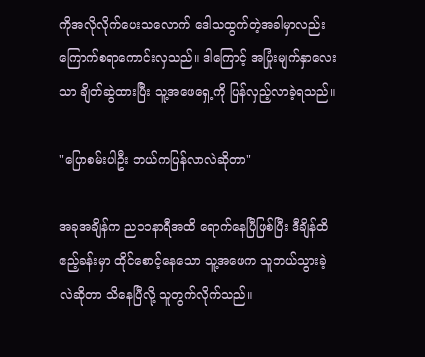ကိုအလိုလိုက်ပေးသလောက် ဒေါသထွက်တဲ့အခါမှာလည်း ကြောက်စရာကောင်းလှသည်။ ဒါကြောင့် အပြုံးမျက်နှာလေးသာ ချိတ်ဆွဲထားပြီး သူ့အဖေရှေ့ကို ပြန်လှည့်လာခဲ့ရသည်။

"ပြောစမ်းပါဦး ဘယ်ကပြန်လာလဲဆိုတာ"

အခုအချိန်က ည၁၁နာရီအထိ ရောက်နေပြီဖြစ်ပြီး ဒီချိန်ထိ ဧည့်ခန်းမှာ ထိုင်စောင့်နေသော သူ့အဖေက သူဘယ်သွားခဲ့လဲဆိုတာ သိနေပြီလို့ သူတွက်လိုက်သည်။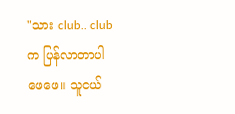"သား club.. clubက ပြန်လာတာပါ ဖေဖေ။ သူငယ်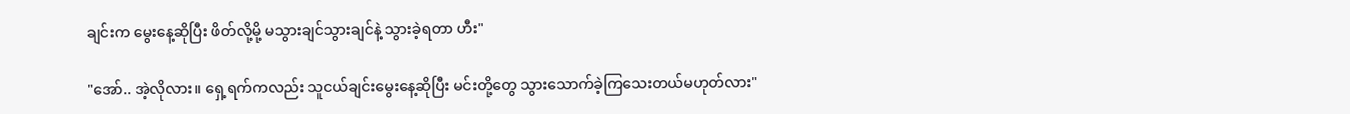ချင်းက မွေးနေ့ဆိုပြီး ဖိတ်လို့မို့ မသွားချင်သွားချင်နဲ့ သွားခဲ့ရတာ ဟီး"

"အော်.. အဲ့လိုလား။ ရှေ့ရက်ကလည်း သူငယ်ချင်းမွေးနေ့ဆိုပြီး မင်းတို့တွေ သွားသောက်ခဲ့ကြသေးတယ်မဟုတ်လား"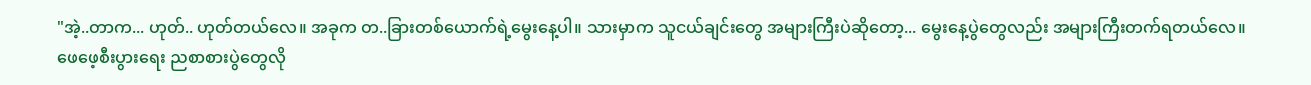"အဲ့..တာက... ဟုတ်.. ဟုတ်တယ်လေ။ အခုက တ..ခြားတစ်ယောက်ရဲ့မွေးနေ့ပါ။ သားမှာက သူငယ်ချင်းတွေ အများကြီးပဲဆိုတော့... မွေးနေ့ပွဲတွေလည်း အများကြီးတက်ရတယ်လေ။ ဖေဖေ့စီးပွားရေး ညစာစားပွဲတွေလို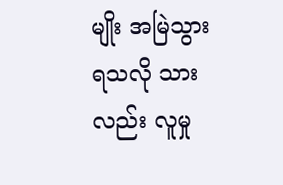မျိုး အမြဲသွားရသလို သားလည်း လူမှု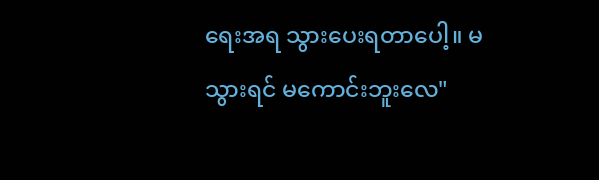ရေးအရ သွားပေးရတာပေါ့။ မသွားရင် မကောင်းဘူးလေ"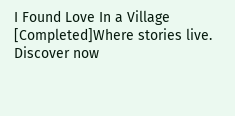I Found Love In a Village [Completed]Where stories live. Discover now